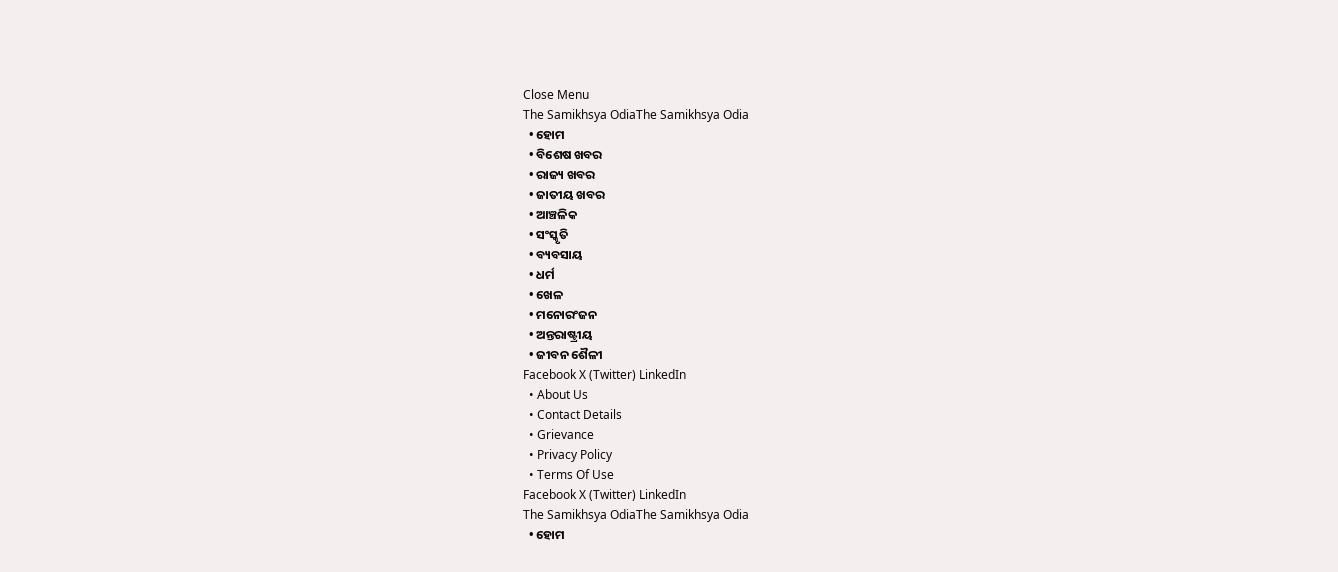Close Menu
The Samikhsya OdiaThe Samikhsya Odia
  • ହୋମ
  • ବିଶେଷ ଖବର
  • ରାଜ୍ୟ ଖବର
  • ଜାତୀୟ ଖବର
  • ଆଞ୍ଚଳିକ
  • ସଂସ୍କୃତି
  • ବ୍ୟବସାୟ
  • ଧର୍ମ
  • ଖେଳ
  • ମନୋରଂଜନ
  • ଅନ୍ତରାଷ୍ଟ୍ରୀୟ
  • ଜୀବନ ଶୈଳୀ
Facebook X (Twitter) LinkedIn
  • About Us
  • Contact Details
  • Grievance
  • Privacy Policy
  • Terms Of Use
Facebook X (Twitter) LinkedIn
The Samikhsya OdiaThe Samikhsya Odia
  • ହୋମ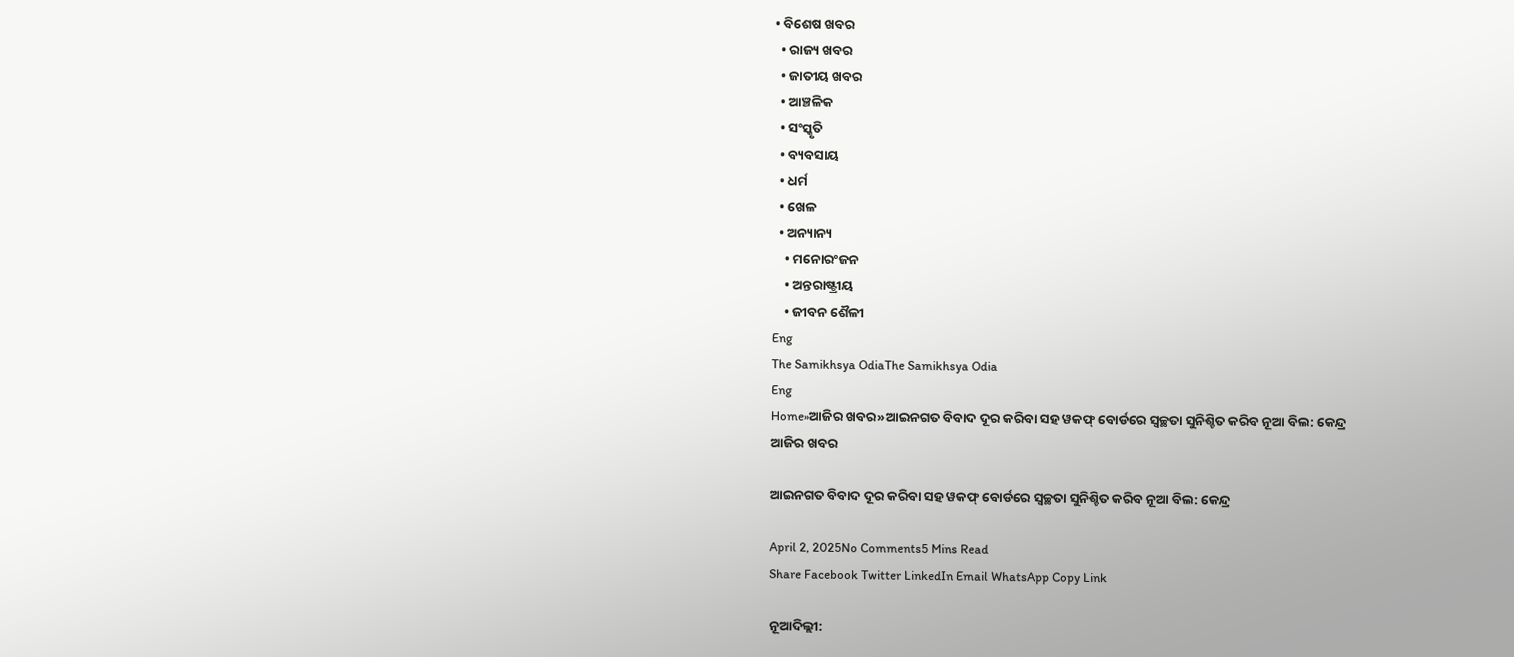• ବିଶେଷ ଖବର
  • ରାଜ୍ୟ ଖବର
  • ଜାତୀୟ ଖବର
  • ଆଞ୍ଚଳିକ
  • ସଂସ୍କୃତି
  • ବ୍ୟବସାୟ
  • ଧର୍ମ
  • ଖେଳ
  • ଅନ୍ୟାନ୍ୟ
    • ମନୋରଂଜନ
    • ଅନ୍ତରାଷ୍ଟ୍ରୀୟ
    • ଜୀବନ ଶୈଳୀ
Eng
The Samikhsya OdiaThe Samikhsya Odia
Eng
Home»ଆଜିର ଖବର»ଆଇନଗତ ବିବାଦ ଦୂର କରିବା ସହ ୱକଫ୍‌ ବୋର୍ଡରେ ସ୍ୱଚ୍ଛତା ସୁନିଶ୍ଚିତ କରିବ ନୂଆ ବିଲ: କେନ୍ଦ୍ର
ଆଜିର ଖବର

ଆଇନଗତ ବିବାଦ ଦୂର କରିବା ସହ ୱକଫ୍‌ ବୋର୍ଡରେ ସ୍ୱଚ୍ଛତା ସୁନିଶ୍ଚିତ କରିବ ନୂଆ ବିଲ: କେନ୍ଦ୍ର

April 2, 2025No Comments5 Mins Read
Share Facebook Twitter LinkedIn Email WhatsApp Copy Link

ନୂଆଦିଲ୍ଲୀ: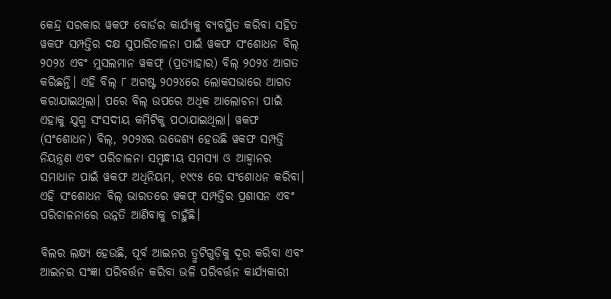କେନ୍ଦ୍ର ସରକାର ୱକଫ ବୋର୍ଡର କାର୍ଯ୍ୟକୁ ବ୍ୟବସ୍ଥିତ କରିବା ସହିତ ୱକଫ ସମ୍ପତ୍ତିର ଦକ୍ଷ ସୁପାରିଚାଳନା ପାଇଁ ୱକଫ ସଂଶୋଧନ ବିଲ୍‌ ୨୦୨୪ ଏବଂ ମୁସଲମାନ ୱକଫ୍‌ (ପ୍ରତ୍ୟାହାର) ବିଲ୍‌ ୨୦୨୪ ଆଗତ କରିଛନ୍ତି। ଏହି ବିଲ୍‌ ୮ ଅଗଷ୍ଟ ୨୦୨୪ରେ ଲୋକସଭାରେ ଆଗତ କରାଯାଇଥିଲା। ପରେ ବିଲ୍‌ ଉପରେ ଅଧିକ ଆଲୋଚନା ପାଇଁ ଏହାକୁ ଯୁଗ୍ମ ସଂସଦୀୟ କମିଟିକୁ ପଠାଯାଇଥିଲା। ୱକଫ (ସଂଶୋଧନ) ବିଲ୍, ୨୦୨୪ର ଉଦ୍ଦେଶ୍ୟ ହେଉଛି ୱକଫ ସମ୍ପତ୍ତି ନିୟନ୍ତ୍ରଣ ଏବଂ ପରିଚାଳନା ସମ୍ବନ୍ଧୀୟ ସମସ୍ୟା ଓ ଆହ୍ୱାନର ସମାଧାନ ପାଇଁ ୱକଫ ଅଧିନିୟମ, ୧୯୯୫ ରେ ସଂଶୋଧନ କରିବା। ଏହି ସଂଶୋଧନ ବିଲ୍ ଭାରତରେ ୱକଫ୍ ସମ୍ପତ୍ତିର ପ୍ରଶାସନ ଏବଂ ପରିଚାଳନାରେ ଉନ୍ନତି ଆଣିବାକୁ ଚାହୁଁଛି।

ବିଲର ଲକ୍ଷ୍ୟ ହେଉଛି, ପୂର୍ବ ଆଇନର ତ୍ରୁଟିଗୁଡ଼ିକୁ ଦୂର କରିବା ଏବଂ ଆଇନର ସଂଜ୍ଞା ପରିବର୍ତ୍ତନ କରିବା ଭଳି ପରିବର୍ତ୍ତନ କାର୍ଯ୍ୟକାରୀ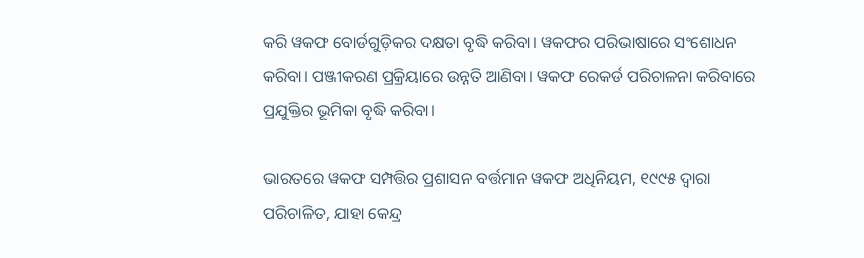କରି ୱକଫ ବୋର୍ଡଗୁଡ଼ିକର ଦକ୍ଷତା ବୃଦ୍ଧି କରିବା। ୱକଫର ପରିଭାଷାରେ ସଂଶୋଧନ କରିବା। ପଞ୍ଜୀକରଣ ପ୍ରକ୍ରିୟାରେ ଉନ୍ନତି ଆଣିବା। ୱକଫ ରେକର୍ଡ ପରିଚାଳନା କରିବାରେ ପ୍ରଯୁକ୍ତିର ଭୂମିକା ବୃଦ୍ଧି କରିବା।

ଭାରତରେ ୱକଫ ସମ୍ପତ୍ତିର ପ୍ରଶାସନ ବର୍ତ୍ତମାନ ୱକଫ ଅଧିନିୟମ, ୧୯୯୫ ଦ୍ୱାରା ପରିଚାଳିତ, ଯାହା କେନ୍ଦ୍ର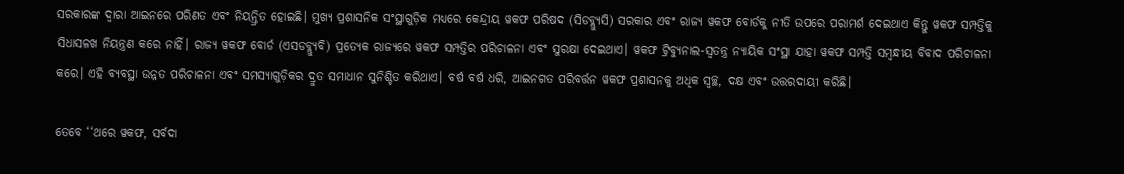ସରକାରଙ୍କ ଦ୍ୱାରା ଆଇନରେ ପରିଣତ ଏବଂ ନିୟନ୍ତ୍ରିତ ହୋଇଛି। ମୁଖ୍ୟ ପ୍ରଶାସନିକ ସଂସ୍ଥାଗୁଡ଼ିକ ମଧ୍ୟରେ କେନ୍ଦ୍ରୀୟ ୱକଫ ପରିଷଦ (ସିଡବ୍ଲ୍ୟୁସି) ସରକାର ଏବଂ ରାଜ୍ୟ ୱକଫ ବୋର୍ଡକୁ ନୀତି ଉପରେ ପରାମର୍ଶ ଦେଇଥାଏ କିନ୍ତୁ ୱକଫ ସମ୍ପତ୍ତିକୁ ସିଧାସଳଖ ନିୟନ୍ତ୍ରଣ କରେ ନାହିଁ। ରାଜ୍ୟ ୱକଫ ବୋର୍ଡ (ଏସଡବ୍ଲ୍ୟୁବି) ପ୍ରତ୍ୟେକ ରାଜ୍ୟରେ ୱକଫ ସମ୍ପତ୍ତିର ପରିଚାଳନା ଏବଂ ସୁରକ୍ଷା ଦେଇଥାଏ। ୱକଫ ଟ୍ରିବ୍ୟୁନାଲ-ସ୍ୱତନ୍ତ୍ର ନ୍ୟାୟିକ ସଂସ୍ଥା ଯାହା ୱକଫ ସମ୍ପତ୍ତି ସମ୍ବନ୍ଧୀୟ ବିବାଦ ପରିଚାଳନା କରେ। ଏହି ବ୍ୟବସ୍ଥା ଉନ୍ନତ ପରିଚାଳନା ଏବଂ ସମସ୍ୟାଗୁଡ଼ିକର ଦ୍ରୁତ ସମାଧାନ ସୁନିଶ୍ଚିତ କରିଥାଏ। ବର୍ଷ ବର୍ଷ ଧରି, ଆଇନଗତ ପରିବର୍ତ୍ତନ ୱକଫ ପ୍ରଶାସନକୁ ଅଧିକ ସ୍ୱଚ୍ଛ, ଦକ୍ଷ ଏବଂ ଉତ୍ତରଦାୟୀ କରିଛି।

ତେବେ ‘‘ଥରେ ୱକଫ, ସର୍ବଦା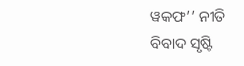ୱକଫ’’ ନୀତି ବିବାଦ ସୃଷ୍ଟି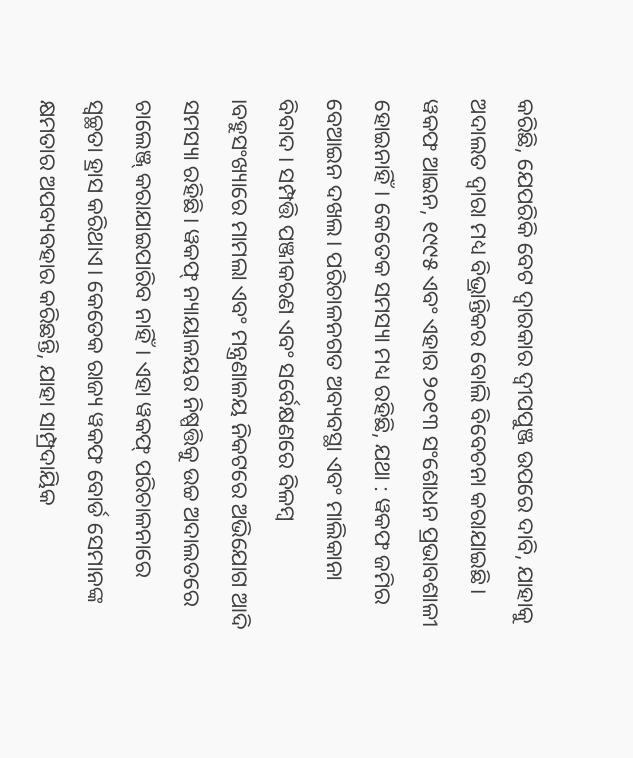କରିଛି, ଯେପରିକି ବେଟ ଦ୍ୱାରକାର ଦ୍ୱୀପପୁଞ୍ଜ ଉପରେ ଦାବି, ଯାହାକୁ ଅଦାଲତ ଦ୍ୱାରା ମଧ୍ୟ ବିଭ୍ରାନ୍ତିକର ବୋଲି ବିବେଚନା କରାଯାଇଛି। ୱକଫ ଆଇନ, ୧୯୯୫ ଏବଂ ଏହାର ୨୦୧୩ ସଂଶୋଧନ ପ୍ରଭାବଶାଳୀ ହୋଇନାହିଁ। କେତେକ ସମସ୍ୟା ମଧ୍ୟ ରହିଛି, ଯଥା : ୱକଫ ଜମିର ବେଆଇନ ଦଖଲ। ପରିଚାଳନଗତ ଅବ୍ୟବସ୍ଥା ଏବଂ ମାଲିକାନା ବିବାଦ । ସମ୍ପତ୍ତି ପଞ୍ଜୀକରଣ ଏବଂ ସର୍ବେକ୍ଷଣରେ ବିଳମ୍ବ ।ବହୁସଂଖ୍ୟାରେ ମାମଲା ଏବଂ ମନ୍ତ୍ରଣାଳୟ ନିକଟରେ ଅଭିଯୋଗ ଆଦି ସମସ୍ୟା ରହିଛି। ୱକଫ୍ ନ୍ୟାୟାଳୟର ନିଷ୍ପତ୍ତିକୁ ଉଚ୍ଚ ଅଦାଲତରେ ଚାଲେଞ୍ଜ୍‌ କରାଯାଇପାରିବ ନାହିଁ। ଏହା ୱକଫ୍‌ ପରିଚାଳନାରେ ସ୍ୱଚ୍ଛତା ହ୍ରାସ କରିଥାଏ। କେତେକ ରାଜ୍ୟ ୱକଫ ବୋର୍ଡ ସେମାନଙ୍କ କ୍ଷମତାର ଅପବ୍ୟବହାର କରିଛନ୍ତି, ଯାହା ସାମ୍ପ୍ରଦାୟିକ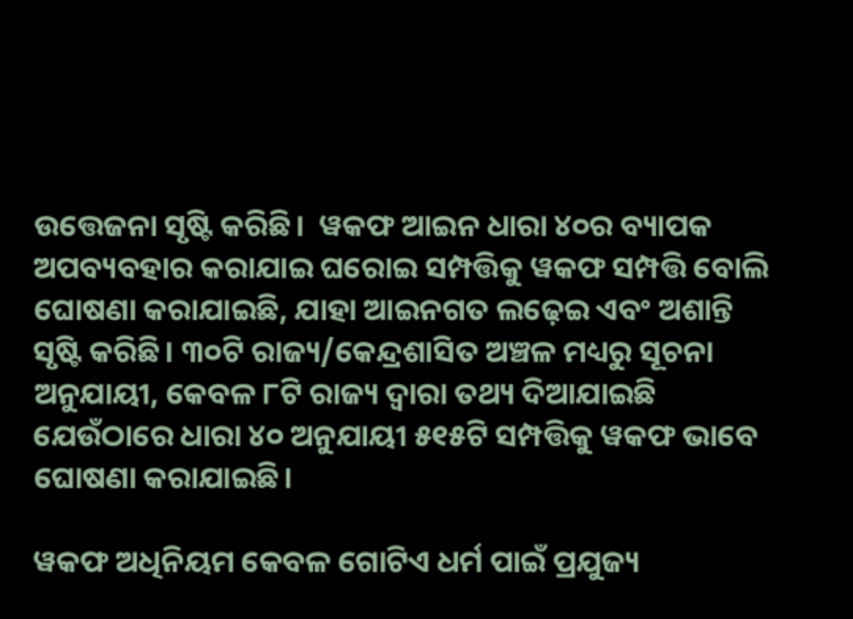ଉତ୍ତେଜନା ସୃଷ୍ଟି କରିଛି।  ୱକଫ ଆଇନ ଧାରା ୪୦ର ବ୍ୟାପକ ଅପବ୍ୟବହାର କରାଯାଇ ଘରୋଇ ସମ୍ପତ୍ତିକୁ ୱକଫ ସମ୍ପତ୍ତି ବୋଲି ଘୋଷଣା କରାଯାଇଛି, ଯାହା ଆଇନଗତ ଲଢ଼େଇ ଏବଂ ଅଶାନ୍ତି ସୃଷ୍ଟି କରିଛି। ୩୦ଟି ରାଜ୍ୟ/କେନ୍ଦ୍ରଶାସିତ ଅଞ୍ଚଳ ମଧ୍ୟରୁ ସୂଚନା ଅନୁଯାୟୀ, କେବଳ ୮ଟି ରାଜ୍ୟ ଦ୍ୱାରା ତଥ୍ୟ ଦିଆଯାଇଛି ଯେଉଁଠାରେ ଧାରା ୪୦ ଅନୁଯାୟୀ ୫୧୫ଟି ସମ୍ପତ୍ତିକୁ ୱକଫ ଭାବେ ଘୋଷଣା କରାଯାଇଛି।

ୱକଫ ଅଧିନିୟମ କେବଳ ଗୋଟିଏ ଧର୍ମ ପାଇଁ ପ୍ରଯୁଜ୍ୟ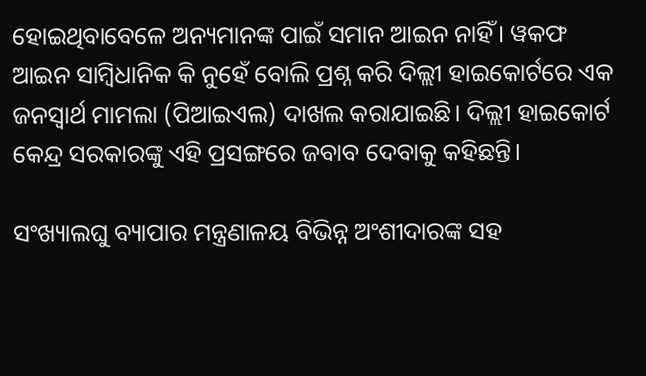ହୋଇଥିବାବେଳେ ଅନ୍ୟମାନଙ୍କ ପାଇଁ ସମାନ ଆଇନ ନାହିଁ। ୱକଫ ଆଇନ ସାମ୍ବିଧାନିକ କି ନୁହେଁ ବୋଲି ପ୍ରଶ୍ନ କରି ଦିଲ୍ଲୀ ହାଇକୋର୍ଟରେ ଏକ ଜନସ୍ୱାର୍ଥ ମାମଲା (ପିଆଇଏଲ) ଦାଖଲ କରାଯାଇଛି। ଦିଲ୍ଲୀ ହାଇକୋର୍ଟ କେନ୍ଦ୍ର ସରକାରଙ୍କୁ ଏହି ପ୍ରସଙ୍ଗରେ ଜବାବ ଦେବାକୁ କହିଛନ୍ତି।

ସଂଖ୍ୟାଲଘୁ ବ୍ୟାପାର ମନ୍ତ୍ରଣାଳୟ ବିଭିନ୍ନ ଅଂଶୀଦାରଙ୍କ ସହ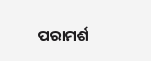ପରାମର୍ଶ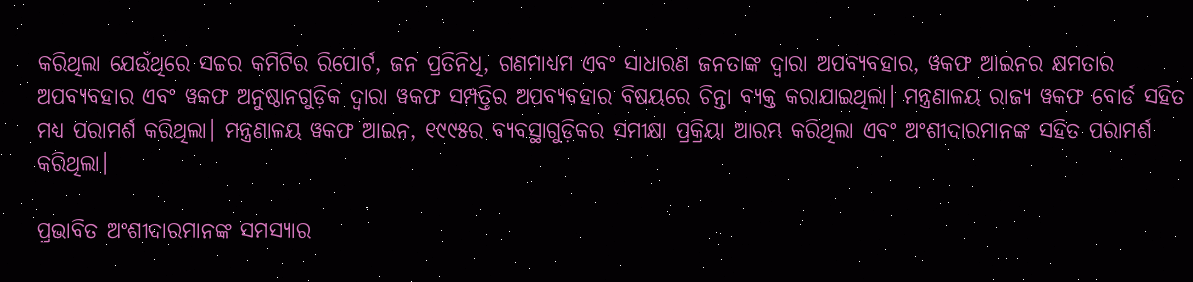କରିଥିଲା ଯେଉଁଥିରେ ସଚ୍ଚର କମିଟିର ରିପୋର୍ଟ, ଜନ ପ୍ରତିନିଧି, ଗଣମାଧ୍ୟମ ଏବଂ ସାଧାରଣ ଜନତାଙ୍କ ଦ୍ୱାରା ଅପବ୍ୟବହାର, ୱକଫ ଆଇନର କ୍ଷମତାର ଅପବ୍ୟବହାର ଏବଂ ୱକଫ ଅନୁଷ୍ଠାନଗୁଡ଼ିକ ଦ୍ୱାରା ୱକଫ ସମ୍ପତ୍ତିର ଅପବ୍ୟବହାର ବିଷୟରେ ଚିନ୍ତା ବ୍ୟକ୍ତ କରାଯାଇଥିଲା। ମନ୍ତ୍ରଣାଳୟ ରାଜ୍ୟ ୱକଫ ବୋର୍ଡ ସହିତ ମଧ୍ୟ ପରାମର୍ଶ କରିଥିଲା। ମନ୍ତ୍ରଣାଳୟ ୱକଫ ଆଇନ, ୧୯୯୫ର ବ୍ୟବସ୍ଥାଗୁଡ଼ିକର ସମୀକ୍ଷା ପ୍ରକ୍ରିୟା ଆରମ୍ଭ କରିଥିଲା ଏବଂ ଅଂଶୀଦାରମାନଙ୍କ ସହିତ ପରାମର୍ଶ କରିଥିଲା।

ପ୍ରଭାବିତ ଅଂଶୀଦାରମାନଙ୍କ ସମସ୍ୟାର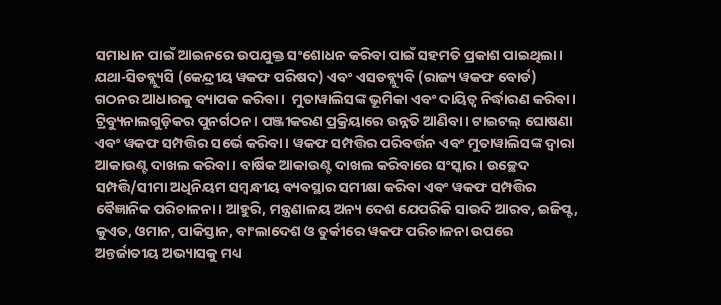ସମାଧାନ ପାଇଁ ଆଇନରେ ଉପଯୁକ୍ତ ସଂଶୋଧନ କରିବା ପାଇଁ ସହମତି ପ୍ରକାଶ ପାଇଥିଲା। ଯଥା-ସିଡବ୍ଲ୍ୟୁସି (କେନ୍ଦ୍ରୀୟ ୱକଫ ପରିଷଦ) ଏବଂ ଏସଡବ୍ଲ୍ୟୁବି (ରାଜ୍ୟ ୱକଫ ବୋର୍ଡ) ଗଠନର ଆଧାରକୁ ବ୍ୟାପକ କରିବା।  ମୁତାୱାଲିସଙ୍କ ଭୂମିକା ଏବଂ ଦାୟିତ୍ୱ ନିର୍ଦ୍ଧାରଣ କରିବା। ଟ୍ରିବ୍ୟୁନାଲଗୁଡ଼ିକର ପୁନର୍ଗଠନ। ପଞ୍ଜୀକରଣ ପ୍ରକ୍ରିୟାରେ ଉନ୍ନତି ଆଣିବା। ଟାଇଟଲ୍‌ ଘୋଷଣା ଏବଂ ୱକଫ ସମ୍ପତ୍ତିର ସର୍ଭେ କରିବା । ୱକଫ ସମ୍ପତ୍ତିର ପରିବର୍ତ୍ତନ ଏବଂ ମୁତାୱାଲିସଙ୍କ ଦ୍ୱାରା ଆକାଉଣ୍ଟ ଦାଖଲ କରିବା। ବାର୍ଷିକ ଆକାଉଣ୍ଟ ଦାଖଲ କରିବାରେ ସଂସ୍କାର। ଉଚ୍ଛେଦ ସମ୍ପତ୍ତି/ସୀମା ଅଧିନିୟମ ସମ୍ବନ୍ଧୀୟ ବ୍ୟବସ୍ଥାର ସମୀକ୍ଷା କରିବା ଏବଂ ୱକଫ ସମ୍ପତ୍ତିର ବୈଜ୍ଞାନିକ ପରିଚାଳନା। ଆହୁରି, ମନ୍ତ୍ରଣାଳୟ ଅନ୍ୟ ଦେଶ ଯେପରିକି ସାଉଦି ଆରବ, ଇଜିପ୍ଟ, କୁଏତ, ଓମାନ, ପାକିସ୍ତାନ, ବାଂଲାଦେଶ ଓ ତୁର୍କୀରେ ୱକଫ ପରିଚାଳନା ଉପରେ ଅନ୍ତର୍ଜାତୀୟ ଅଭ୍ୟାସକୁ ମଧ୍ୟ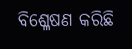ବିଶ୍ଳେଷଣ କରିଛି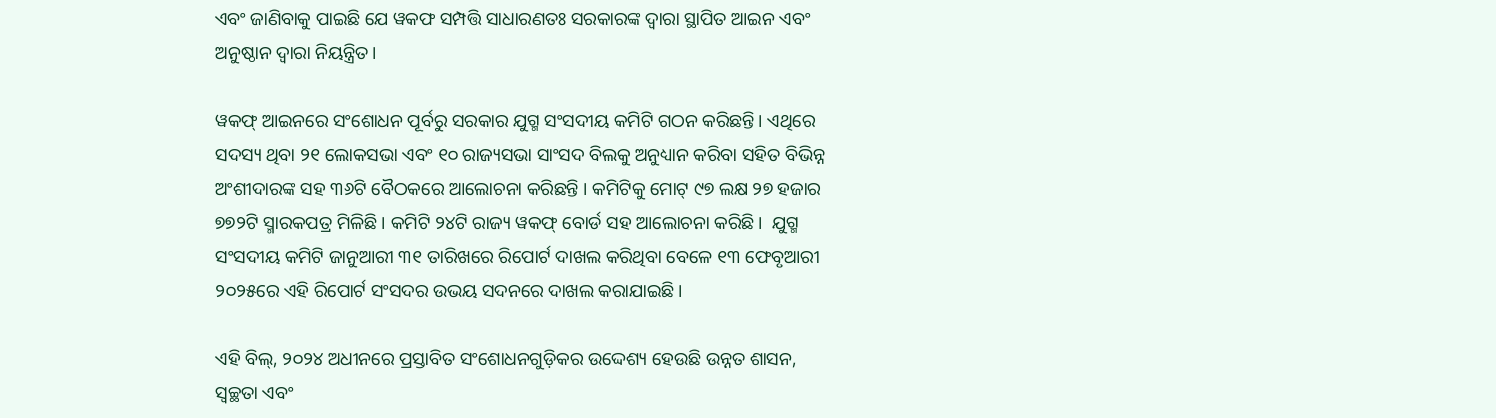ଏବଂ ଜାଣିବାକୁ ପାଇଛି ଯେ ୱକଫ ସମ୍ପତ୍ତି ସାଧାରଣତଃ ସରକାରଙ୍କ ଦ୍ୱାରା ସ୍ଥାପିତ ଆଇନ ଏବଂ ଅନୁଷ୍ଠାନ ଦ୍ୱାରା ନିୟନ୍ତ୍ରିତ।

ୱକଫ୍‌ ଆଇନରେ ସଂଶୋଧନ ପୂର୍ବରୁ ସରକାର ଯୁଗ୍ମ ସଂସଦୀୟ କମିଟି ଗଠନ କରିଛନ୍ତି। ଏଥିରେ ସଦସ୍ୟ ଥିବା ୨୧ ଲୋକସଭା ଏବଂ ୧୦ ରାଜ୍ୟସଭା ସାଂସଦ ବିଲକୁ ଅନୁଧ୍ୟାନ କରିବା ସହିତ ବିଭିନ୍ନ ଅଂଶୀଦାରଙ୍କ ସହ ୩୬ଟି ବୈଠକରେ ଆଲୋଚନା କରିଛନ୍ତି । କମିଟିକୁ ମୋଟ୍‌ ୯୭ ଲକ୍ଷ ୨୭ ହଜାର ୭୭୨ଟି ସ୍ମାରକପତ୍ର ମିଳିଛି। କମିଟି ୨୪ଟି ରାଜ୍ୟ ୱକଫ୍‌ ବୋର୍ଡ ସହ ଆଲୋଚନା କରିଛି।  ଯୁଗ୍ମ ସଂସଦୀୟ କମିଟି ଜାନୁଆରୀ ୩୧ ତାରିଖରେ ରିପୋର୍ଟ ଦାଖଲ କରିଥିବା ବେଳେ ୧୩ ଫେବୃଆରୀ ୨୦୨୫ରେ ଏହି ରିପୋର୍ଟ ସଂସଦର ଉଭୟ ସଦନରେ ଦାଖଲ କରାଯାଇଛି।

ଏହି ବିଲ୍, ୨୦୨୪ ଅଧୀନରେ ପ୍ରସ୍ତାବିତ ସଂଶୋଧନଗୁଡ଼ିକର ଉଦ୍ଦେଶ୍ୟ ହେଉଛି ଉନ୍ନତ ଶାସନ, ସ୍ୱଚ୍ଛତା ଏବଂ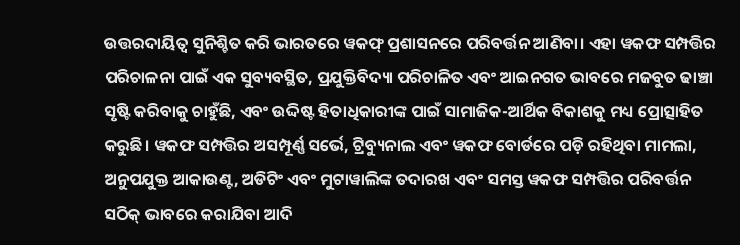ଉତ୍ତରଦାୟିତ୍ୱ ସୁନିଶ୍ଚିତ କରି ଭାରତରେ ୱକଫ୍ ପ୍ରଶାସନରେ ପରିବର୍ତ୍ତନ ଆଣିବା। ଏହା ୱକଫ ସମ୍ପତ୍ତିର ପରିଚାଳନା ପାଇଁ ଏକ ସୁବ୍ୟବସ୍ଥିତ, ପ୍ରଯୁକ୍ତିବିଦ୍ୟା ପରିଚାଳିତ ଏବଂ ଆଇନଗତ ଭାବରେ ମଜବୁତ ଢାଞ୍ଚା ସୃଷ୍ଟି କରିବାକୁ ଚାହୁଁଛି, ଏବଂ ଉଦ୍ଦିଷ୍ଟ ହିତାଧିକାରୀଙ୍କ ପାଇଁ ସାମାଜିକ-ଆର୍ଥିକ ବିକାଶକୁ ମଧ୍ୟ ପ୍ରୋତ୍ସାହିତ କରୁଛି। ୱକଫ ସମ୍ପତ୍ତିର ଅସମ୍ପୂର୍ଣ୍ଣ ସର୍ଭେ, ଟ୍ରିବ୍ୟୁନାଲ ଏବଂ ୱକଫ ବୋର୍ଡରେ ପଡ଼ି ରହିଥିବା ମାମଲା, ଅନୁପଯୁକ୍ତ ଆକାଉଣ୍ଟ, ଅଡିଟିଂ ଏବଂ ମୁଟାୱାଲିଙ୍କ ତଦାରଖ ଏବଂ ସମସ୍ତ ୱକଫ ସମ୍ପତ୍ତିର ପରିବର୍ତ୍ତନ ସଠିକ୍ ଭାବରେ କରାଯିବା ଆଦି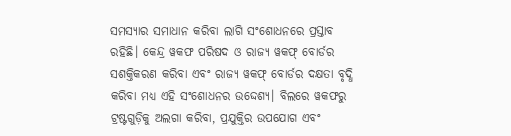ସମସ୍ୟାର ସମାଧାନ କରିବା ଲାଗି ସଂଶୋଧନରେ ପ୍ରସ୍ତାବ ରହିଛି। କେନ୍ଦ୍ର ୱକଫ ପରିଷଦ ଓ ରାଜ୍ୟ ୱକଫ୍‌ ବୋର୍ଡର ସଶକ୍ତିକରଣ କରିବା ଏବଂ ରାଜ୍ୟ ୱକଫ୍‌ ବୋର୍ଡର ଦକ୍ଷତା ବୃଦ୍ଧି କରିବା ମଧ୍ୟ ଏହି ସଂଶୋଧନର ଉଦ୍ଦେଶ୍ୟ। ବିଲରେ ୱକଫରୁ ଟ୍ରଷ୍ଟଗୁଡ଼ିକୁ ଅଲଗା କରିବା, ପ୍ରଯୁକ୍ତିର ଉପଯୋଗ ଏବଂ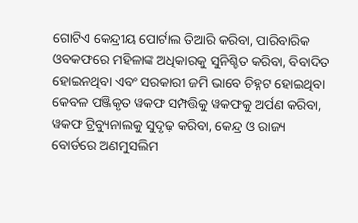ଗୋଟିଏ କେନ୍ଦ୍ରୀୟ ପୋର୍ଟାଲ ତିଆରି କରିବା, ପାରିବାରିକ ଓବକଫରେ ମହିଳାଙ୍କ ଅଧିକାରକୁ ସୁନିଶ୍ଚିତ କରିବା, ବିବାଦିତ ହୋଇନଥିବା ଏବଂ ସରକାରୀ ଜମି ଭାବେ ଚିହ୍ନଟ ହୋଇଥିବା କେବଳ ପଞ୍ଜିକୃତ ୱକଫ ସମ୍ପତ୍ତିକୁ ୱକଫକୁ ଅର୍ପଣ କରିବା, ୱକଫ ଟ୍ରିବ୍ୟୁନାଲକୁ ସୁଦୃଢ଼ କରିବା, କେନ୍ଦ୍ର ଓ ରାଜ୍ୟ ବୋର୍ଡରେ ଅଣମୁସଲିମ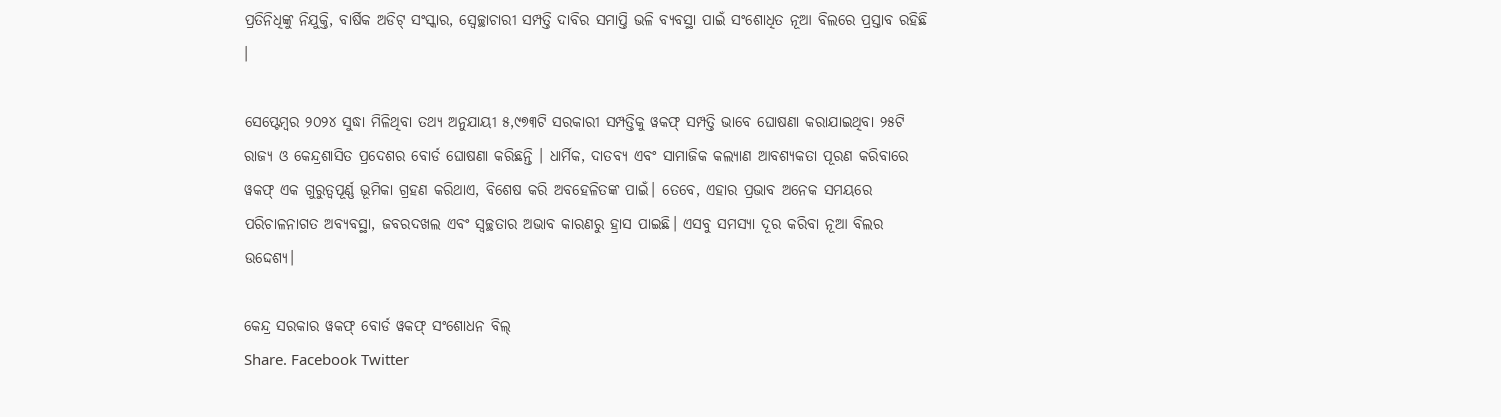ପ୍ରତିନିଧିଙ୍କୁ ନିଯୁକ୍ତି, ବାର୍ଷିକ ଅଡିଟ୍‌ ସଂସ୍କାର, ସ୍ୱେଚ୍ଛାଚାରୀ ସମ୍ପତ୍ତି ଦାବିର ସମାପ୍ତି ଭଳି ବ୍ୟବସ୍ଥା ପାଇଁ ସଂଶୋଧିତ ନୂଆ ବିଲରେ ପ୍ରସ୍ତାବ ରହିଛି ।

ସେପ୍ଟେମ୍ବର ୨୦୨୪ ସୁଦ୍ଧା ମିଳିଥିବା ତଥ୍ୟ ଅନୁଯାୟୀ ୫,୯୭୩ଟି ସରକାରୀ ସମ୍ପତ୍ତିକୁ ୱକଫ୍‌ ସମ୍ପତ୍ତି ଭାବେ ଘୋଷଣା କରାଯାଇଥିବା ୨୫ଟି ରାଜ୍ୟ ଓ କେନ୍ଦ୍ରଶାସିତ ପ୍ରଦେଶର ବୋର୍ଡ ଘୋଷଣା କରିଛନ୍ତି । ଧାର୍ମିକ, ଦାତବ୍ୟ ଏବଂ ସାମାଜିକ କଲ୍ୟାଣ ଆବଶ୍ୟକତା ପୂରଣ କରିବାରେ ୱକଫ୍ ଏକ ଗୁରୁତ୍ୱପୂର୍ଣ୍ଣ ଭୂମିକା ଗ୍ରହଣ କରିଥାଏ, ବିଶେଷ କରି ଅବହେଳିତଙ୍କ ପାଇଁ। ତେବେ, ଏହାର ପ୍ରଭାବ ଅନେକ ସମୟରେ ପରିଚାଳନାଗତ ଅବ୍ୟବସ୍ଥା, ଜବରଦଖଲ ଏବଂ ସ୍ୱଚ୍ଛତାର ଅଭାବ କାରଣରୁ ହ୍ରାସ ପାଇଛି। ଏସବୁ ସମସ୍ୟା ଦୂର କରିବା ନୂଆ ବିଲର ଉଦ୍ଦେଶ୍ୟ।

କେନ୍ଦ୍ର ସରକାର ୱକଫ୍‌ ବୋର୍ଡ ୱକଫ୍‌ ସଂଶୋଧନ ବିଲ୍‌
Share. Facebook Twitter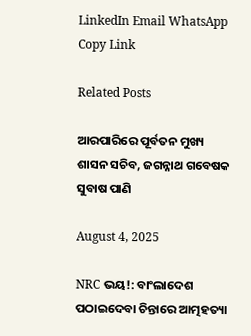LinkedIn Email WhatsApp Copy Link

Related Posts

ଆରପାରିରେ ପୂର୍ବତନ ମୁଖ୍ୟ ଶାସନ ସଚିବ, ଜଗନ୍ନାଥ ଗବେଷକ ସୁବାଷ ପାଣି

August 4, 2025

NRC ଭୟ!: ବାଂଲାଦେଶ ପଠାଇଦେବା ଚିନ୍ତାରେ ଆତ୍ମହତ୍ୟା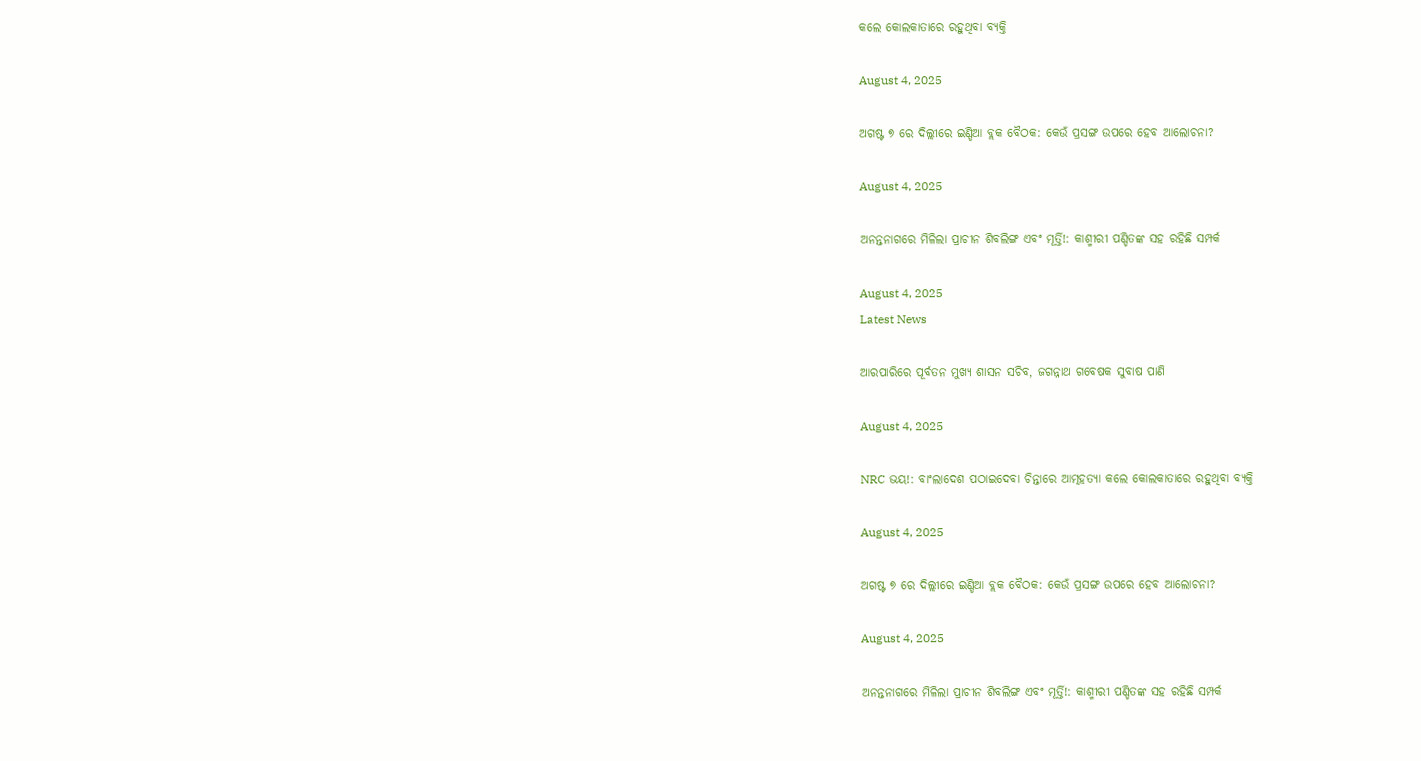କଲେ କୋଲକାତାରେ ରହୁଥିବା ବ୍ୟକ୍ତି

August 4, 2025

ଅଗଷ୍ଟ ୭ ରେ ଦିଲ୍ଲୀରେ ଇଣ୍ଡିଆ ବ୍ଲକ ବୈଠକ: କେଉଁ ପ୍ରସଙ୍ଗ ଉପରେ ହେବ ଆଲୋଚନା?

August 4, 2025

ଅନନ୍ତନାଗରେ ମିଳିଲା ପ୍ରାଚୀନ ଶିବଲିଙ୍ଗ ଏବଂ ମୂର୍ତ୍ତି!: କାଶ୍ମୀରୀ ପଣ୍ଡିତଙ୍କ ସହ ରହିଛି ସମ୍ପର୍କ

August 4, 2025
Latest News

ଆରପାରିରେ ପୂର୍ବତନ ମୁଖ୍ୟ ଶାସନ ସଚିବ, ଜଗନ୍ନାଥ ଗବେଷକ ସୁବାଷ ପାଣି

August 4, 2025

NRC ଭୟ!: ବାଂଲାଦେଶ ପଠାଇଦେବା ଚିନ୍ତାରେ ଆତ୍ମହତ୍ୟା କଲେ କୋଲକାତାରେ ରହୁଥିବା ବ୍ୟକ୍ତି

August 4, 2025

ଅଗଷ୍ଟ ୭ ରେ ଦିଲ୍ଲୀରେ ଇଣ୍ଡିଆ ବ୍ଲକ ବୈଠକ: କେଉଁ ପ୍ରସଙ୍ଗ ଉପରେ ହେବ ଆଲୋଚନା?

August 4, 2025

ଅନନ୍ତନାଗରେ ମିଳିଲା ପ୍ରାଚୀନ ଶିବଲିଙ୍ଗ ଏବଂ ମୂର୍ତ୍ତି!: କାଶ୍ମୀରୀ ପଣ୍ଡିତଙ୍କ ସହ ରହିଛି ସମ୍ପର୍କ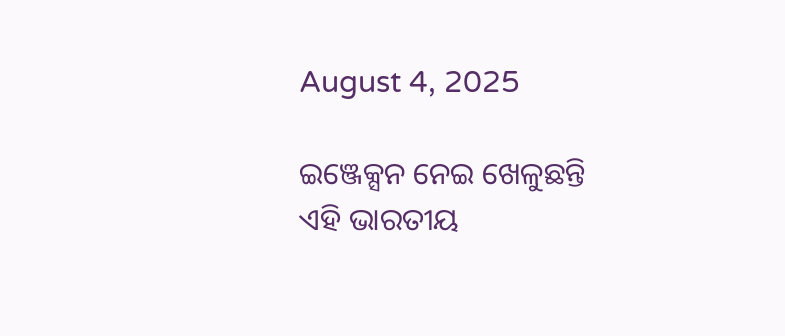August 4, 2025

ଇଞ୍ଜେକ୍ସନ ନେଇ ଖେଳୁଛନ୍ତି ଏହି ଭାରତୀୟ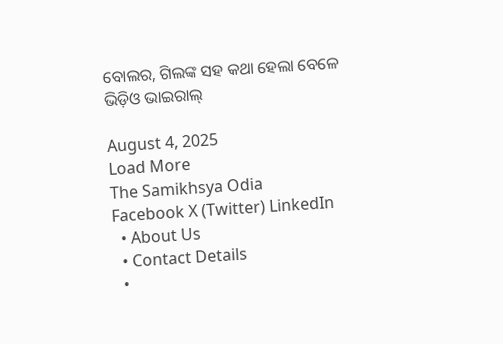ବୋଲର, ଗିଲଙ୍କ ସହ କଥା ହେଲା ବେଳେ ଭିଡ଼ିଓ ଭାଇରାଲ୍

August 4, 2025
Load More
The Samikhsya Odia
Facebook X (Twitter) LinkedIn
  • About Us
  • Contact Details
  •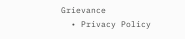Grievance
  • Privacy Policy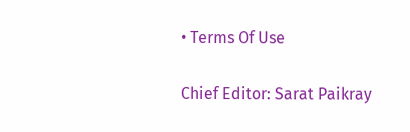• Terms Of Use

Chief Editor: Sarat Paikray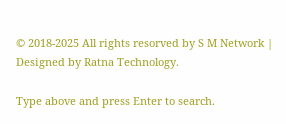© 2018-2025 All rights resorved by S M Network | Designed by Ratna Technology.

Type above and press Enter to search.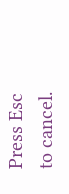Press Esc to cancel.